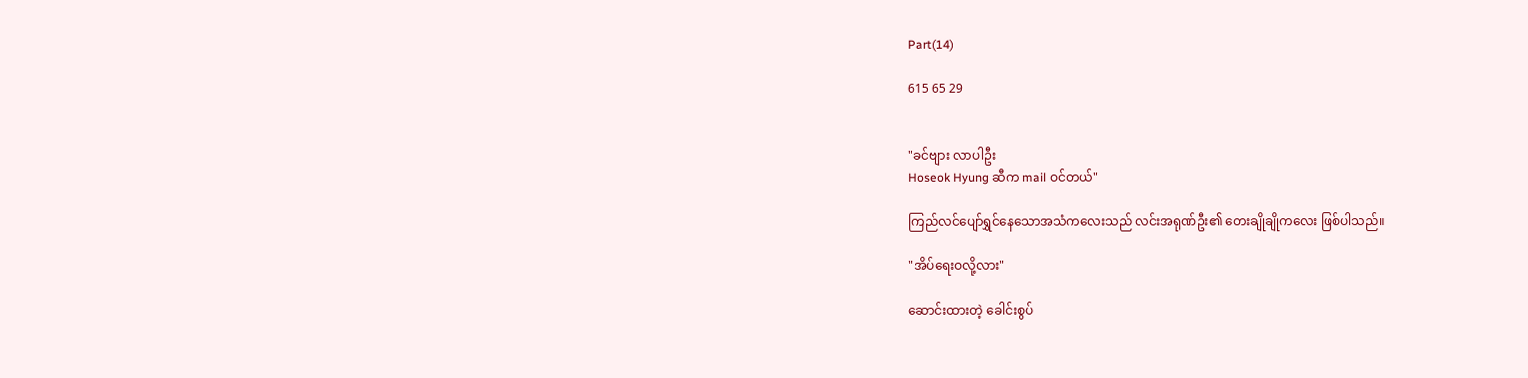Part(14)

615 65 29


"ခင်ဗျား လာပါဦး
Hoseok Hyung ဆီက mail ဝင်တယ်"

ကြည်လင်ပျော်ရွှင်နေသောအသံကလေးသည် လင်းအရုဏ်ဦး၏ တေးချိုချိုကလေး ဖြစ်ပါသည်။

"အိပ်ရေးဝလို့လား"

ဆောင်းထားတဲ့ ခေါင်းစွပ်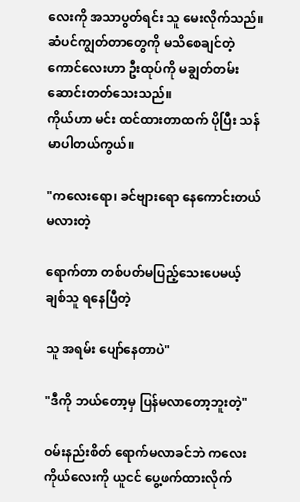လေးကို အသာပွတ်ရင်း သူ မေးလိုက်သည်။ ဆံပင်ကျွတ်တာတွေကို မသိစေချင်တဲ့ ကောင်လေးဟာ ဦးထုပ်ကို မချွတ်တမ်း ဆောင်းတတ်သေးသည်။
ကိုယ်ဟာ မင်း ထင်ထားတာထက် ပိုပြီး သန်မာပါတယ်ကွယ်။

"ကလေးရော၊ ခင်ဗျားရော နေကောင်းတယ်မလားတဲ့

ရောက်တာ တစ်ပတ်မပြည့်သေးပေမယ့် ချစ်သူ ရနေပြီတဲ့

သူ အရမ်း ပျော်နေတာပဲ"

"ဒီကို ဘယ်တော့မှ ပြန်မလာတော့ဘူးတဲ့"

ဝမ်းနည်းစိတ် ရောက်မလာခင်ဘဲ ကလေးကိုယ်လေးကို ယူငင် ပွေ့ဖက်ထားလိုက်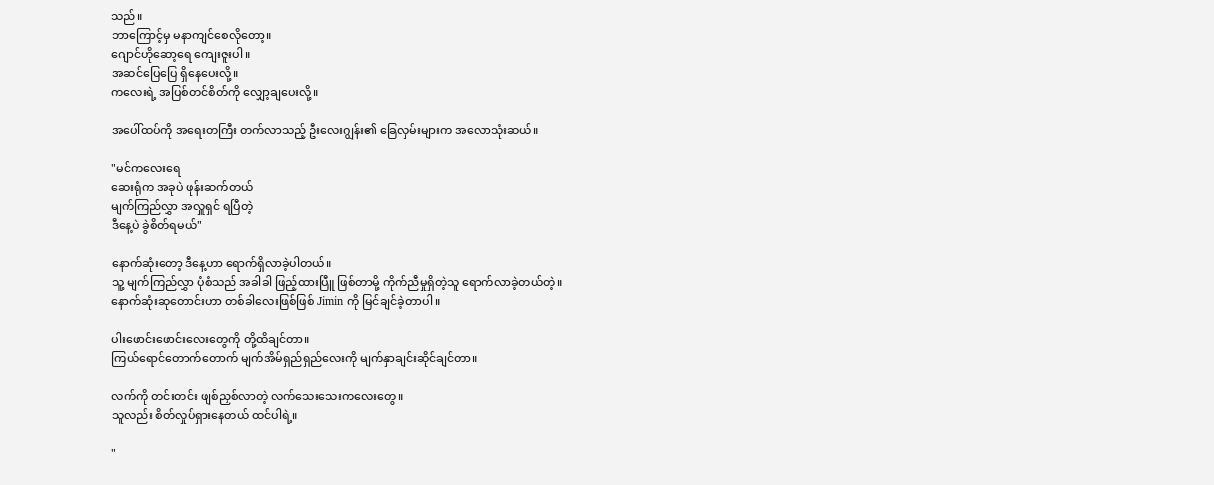သည်။
ဘာကြောင့်မှ မနာကျင်စေလိုတော့။
ဂျောင်ဟိုဆော့ရေ ကျေးဇူးပါ။
အဆင်ပြေပြေ ရှိနေပေးလို့။
ကလေးရဲ့ အပြစ်တင်စိတ်ကို လျှော့ချပေးလို့။

အပေါ်ထပ်ကို အရေးတကြီး တက်လာသည့် ဦးလေးဂျွန်း၏ ခြေလှမ်းများက အလောသုံးဆယ်။

"မင်ကလေးရေ
ဆေးရုံက အခုပဲ ဖုန်းဆက်တယ်
မျက်ကြည်လွှာ အလှူရှင် ရပြီတဲ့
ဒီနေ့ပဲ ခွဲစိတ်ရမယ်"

နောက်ဆုံးတော့ ဒီနေ့ဟာ ရောက်ရှိလာခဲ့ပါတယ်။
သူ့ မျက်ကြည်လွှာ ပုံစံသည် အခါခါ ဖြည့်ထားပြီူ ဖြစ်တာမို့ ကိုက်ညီမှုရှိတဲ့သူ ရောက်လာခဲ့တယ်တဲ့။
နောက်ဆုံးဆုတောင်းဟာ တစ်ခါလေးဖြစ်ဖြစ် Jimin ကို မြင်ချင်ခဲ့တာပါ။

ပါးဖောင်းဖောင်းလေးတွေကို တို့ထိချင်တာ။
ကြယ်ရောင်တောက်တောက် မျက်အိမ်ရှည်ရှည်လေးကို မျက်နှာချင်းဆိုင်ချင်တာ။

လက်ကို တင်းတင်း ဖျစ်ညှစ်လာတဲ့ လက်သေးသေးကလေးတွေ။
သူလည်း စိတ်လှုပ်ရှားနေတယ် ထင်ပါရဲ့။

"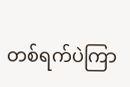တစ်ရက်ပဲကြာ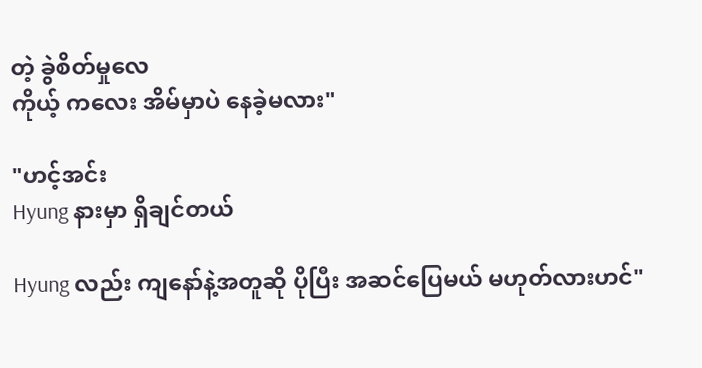တဲ့ ခွဲစိတ်မှုလေ
ကိုယ့် ကလေး အိမ်မှာပဲ နေခဲ့မလား"

"ဟင့်အင်း
Hyung နားမှာ ရှိချင်တယ်

Hyung လည်း ကျနော်နဲ့အတူဆို ပိုပြီး အဆင်ပြေမယ် မဟုတ်လားဟင်"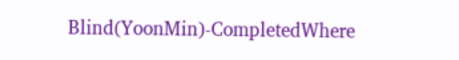Blind(YoonMin)-CompletedWhere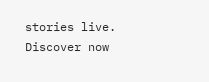stories live. Discover now